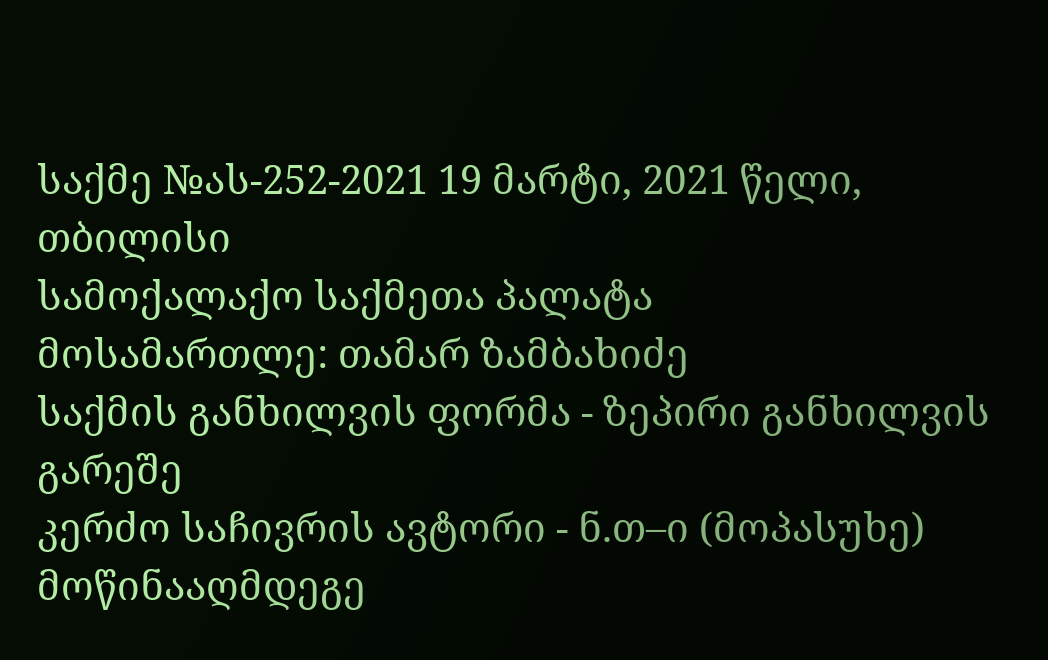საქმე №ას-252-2021 19 მარტი, 2021 წელი,
თბილისი
სამოქალაქო საქმეთა პალატა
მოსამართლე: თამარ ზამბახიძე
საქმის განხილვის ფორმა - ზეპირი განხილვის გარეშე
კერძო საჩივრის ავტორი - ნ.თ–ი (მოპასუხე)
მოწინააღმდეგე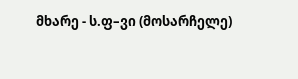მხარე - ს.ფ–ვი (მოსარჩელე)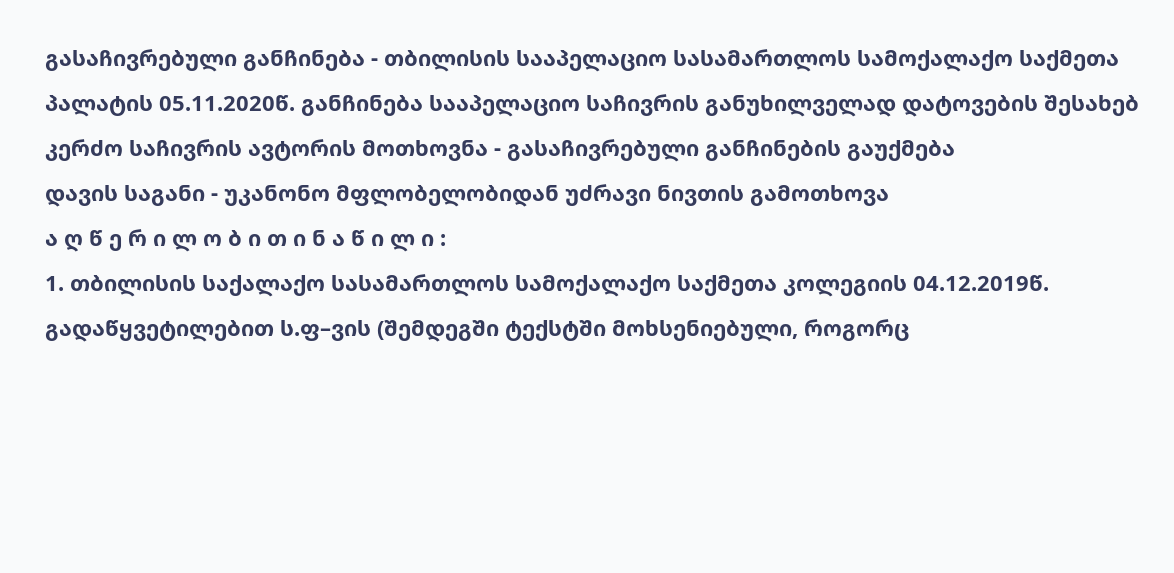გასაჩივრებული განჩინება - თბილისის სააპელაციო სასამართლოს სამოქალაქო საქმეთა პალატის 05.11.2020წ. განჩინება სააპელაციო საჩივრის განუხილველად დატოვების შესახებ
კერძო საჩივრის ავტორის მოთხოვნა - გასაჩივრებული განჩინების გაუქმება
დავის საგანი - უკანონო მფლობელობიდან უძრავი ნივთის გამოთხოვა
ა ღ წ ე რ ი ლ ო ბ ი თ ი ნ ა წ ი ლ ი :
1. თბილისის საქალაქო სასამართლოს სამოქალაქო საქმეთა კოლეგიის 04.12.2019წ. გადაწყვეტილებით ს.ფ–ვის (შემდეგში ტექსტში მოხსენიებული, როგორც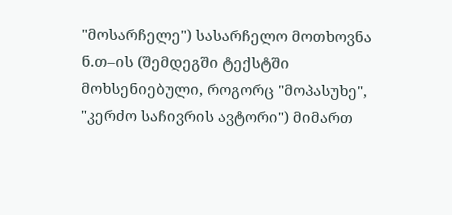"მოსარჩელე") სასარჩელო მოთხოვნა ნ.თ–ის (შემდეგში ტექსტში მოხსენიებული, როგორც "მოპასუხე", "კერძო საჩივრის ავტორი") მიმართ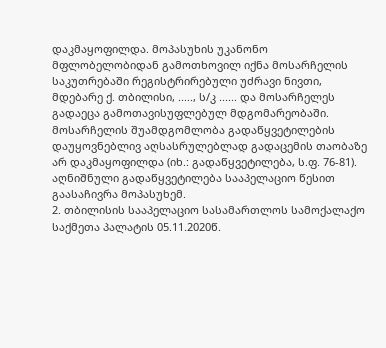დაკმაყოფილდა. მოპასუხის უკანონო მფლობელობიდან გამოთხოვილ იქნა მოსარჩელის საკუთრებაში რეგისტრირებული უძრავი ნივთი, მდებარე ქ. თბილისი, ....., ს/კ ...... და მოსარჩელეს გადაეცა გამოთავისუფლებულ მდგომარეობაში. მოსარჩელის შუამდგომლობა გადაწყვეტილების დაუყოვნებლივ აღსასრულებლად გადაცემის თაობაზე არ დაკმაყოფილდა (იხ.: გადაწყვეტილება, ს.ფ. 76-81). აღნიშნული გადაწყვეტილება სააპელაციო წესით გაასაჩივრა მოპასუხემ.
2. თბილისის სააპელაციო სასამართლოს სამოქალაქო საქმეთა პალატის 05.11.2020წ.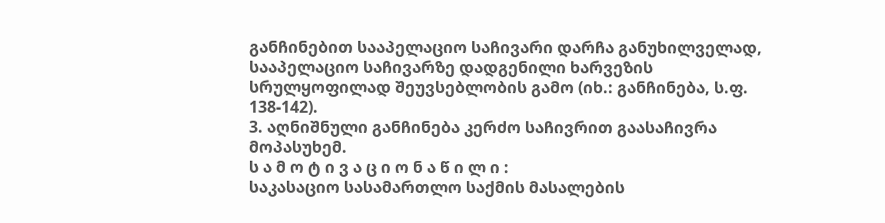განჩინებით სააპელაციო საჩივარი დარჩა განუხილველად, სააპელაციო საჩივარზე დადგენილი ხარვეზის სრულყოფილად შეუვსებლობის გამო (იხ.: განჩინება, ს.ფ. 138-142).
3. აღნიშნული განჩინება კერძო საჩივრით გაასაჩივრა მოპასუხემ.
ს ა მ ო ტ ი ვ ა ც ი ო ნ ა წ ი ლ ი :
საკასაციო სასამართლო საქმის მასალების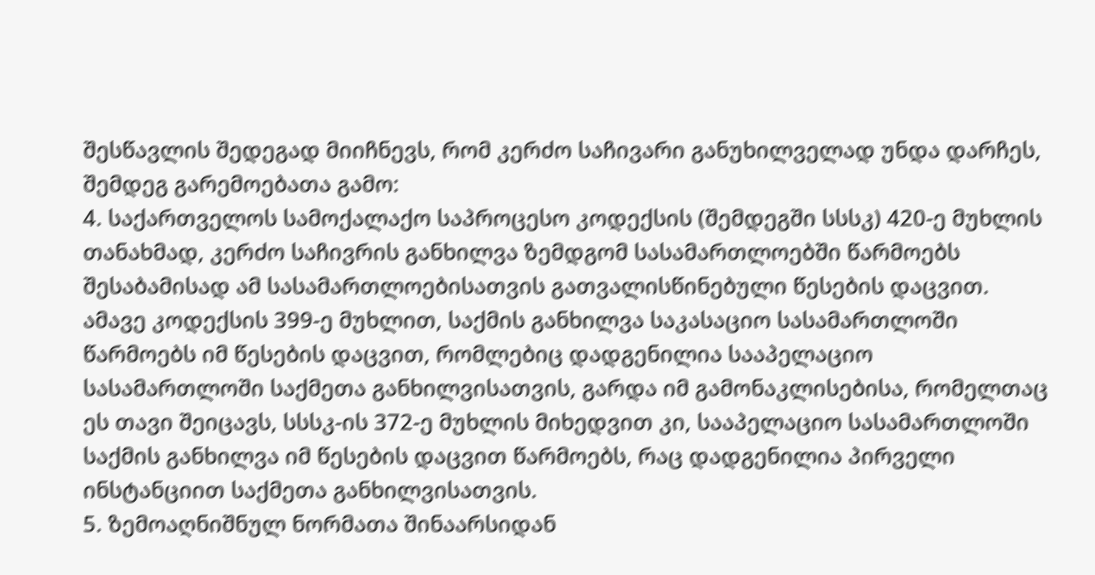შესწავლის შედეგად მიიჩნევს, რომ კერძო საჩივარი განუხილველად უნდა დარჩეს, შემდეგ გარემოებათა გამო:
4. საქართველოს სამოქალაქო საპროცესო კოდექსის (შემდეგში სსსკ) 420-ე მუხლის თანახმად, კერძო საჩივრის განხილვა ზემდგომ სასამართლოებში წარმოებს შესაბამისად ამ სასამართლოებისათვის გათვალისწინებული წესების დაცვით. ამავე კოდექსის 399-ე მუხლით, საქმის განხილვა საკასაციო სასამართლოში წარმოებს იმ წესების დაცვით, რომლებიც დადგენილია სააპელაციო სასამართლოში საქმეთა განხილვისათვის, გარდა იმ გამონაკლისებისა, რომელთაც ეს თავი შეიცავს, სსსკ-ის 372-ე მუხლის მიხედვით კი, სააპელაციო სასამართლოში საქმის განხილვა იმ წესების დაცვით წარმოებს, რაც დადგენილია პირველი ინსტანციით საქმეთა განხილვისათვის.
5. ზემოაღნიშნულ ნორმათა შინაარსიდან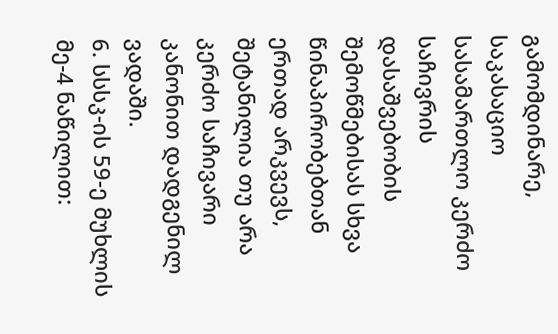გამომდინარე, საკასაციო სასამართლო კერძო საჩივრის დასაშვებობის შემოწმებისას სხვა წინაპირობებთან ერთად არკვევს, შეტანილია თუ არა კერძო საჩივარი კანონით დადგენილ ვადაში.
6. სსსკ-ის 59-ე მუხლის მე-4 ნაწილით: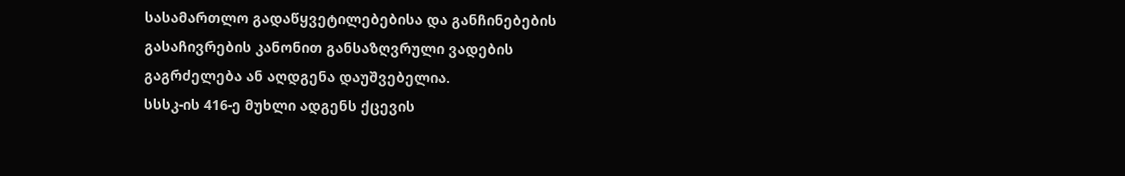სასამართლო გადაწყვეტილებებისა და განჩინებების გასაჩივრების კანონით განსაზღვრული ვადების გაგრძელება ან აღდგენა დაუშვებელია.
სსსკ-ის 416-ე მუხლი ადგენს ქცევის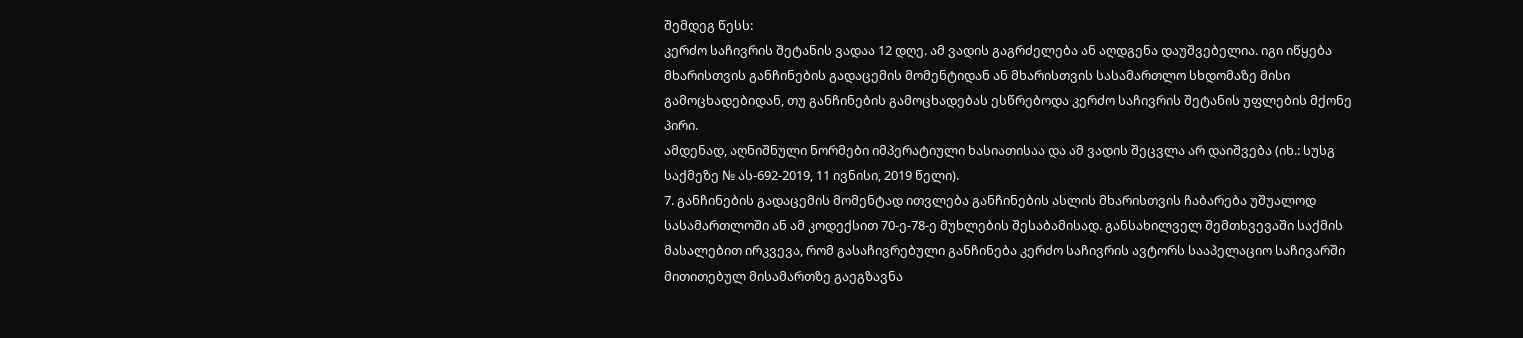შემდეგ წესს:
კერძო საჩივრის შეტანის ვადაა 12 დღე. ამ ვადის გაგრძელება ან აღდგენა დაუშვებელია. იგი იწყება მხარისთვის განჩინების გადაცემის მომენტიდან ან მხარისთვის სასამართლო სხდომაზე მისი გამოცხადებიდან, თუ განჩინების გამოცხადებას ესწრებოდა კერძო საჩივრის შეტანის უფლების მქონე პირი.
ამდენად, აღნიშნული ნორმები იმპერატიული ხასიათისაა და ამ ვადის შეცვლა არ დაიშვება (იხ.: სუსგ საქმეზე № ას-692-2019, 11 ივნისი, 2019 წელი).
7. განჩინების გადაცემის მომენტად ითვლება განჩინების ასლის მხარისთვის ჩაბარება უშუალოდ სასამართლოში ან ამ კოდექსით 70-ე-78-ე მუხლების შესაბამისად. განსახილველ შემთხვევაში საქმის მასალებით ირკვევა, რომ გასაჩივრებული განჩინება კერძო საჩივრის ავტორს სააპელაციო საჩივარში მითითებულ მისამართზე გაეგზავნა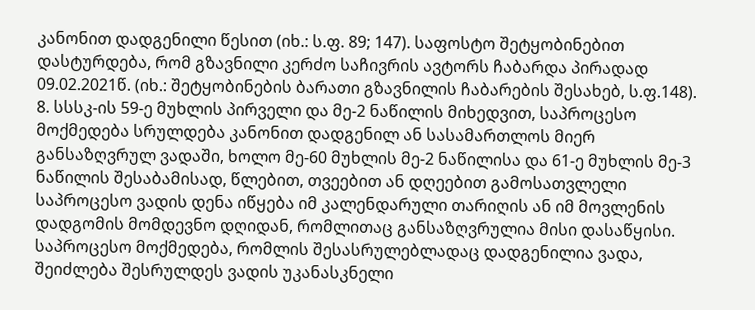კანონით დადგენილი წესით (იხ.: ს.ფ. 89; 147). საფოსტო შეტყობინებით დასტურდება, რომ გზავნილი კერძო საჩივრის ავტორს ჩაბარდა პირადად 09.02.2021წ. (იხ.: შეტყობინების ბარათი გზავნილის ჩაბარების შესახებ, ს.ფ.148).
8. სსსკ-ის 59-ე მუხლის პირველი და მე-2 ნაწილის მიხედვით, საპროცესო მოქმედება სრულდება კანონით დადგენილ ან სასამართლოს მიერ განსაზღვრულ ვადაში, ხოლო მე-60 მუხლის მე-2 ნაწილისა და 61-ე მუხლის მე-3 ნაწილის შესაბამისად, წლებით, თვეებით ან დღეებით გამოსათვლელი საპროცესო ვადის დენა იწყება იმ კალენდარული თარიღის ან იმ მოვლენის დადგომის მომდევნო დღიდან, რომლითაც განსაზღვრულია მისი დასაწყისი. საპროცესო მოქმედება, რომლის შესასრულებლადაც დადგენილია ვადა, შეიძლება შესრულდეს ვადის უკანასკნელი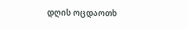დღის ოცდაოთხ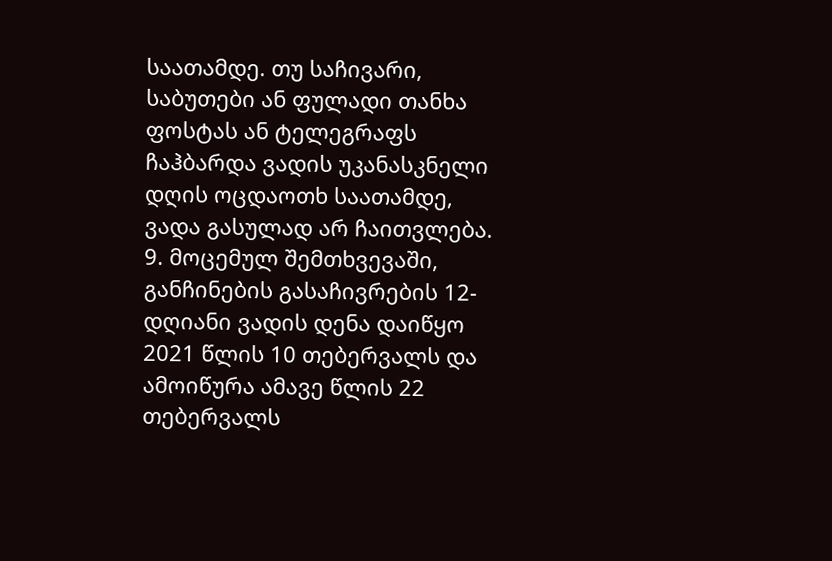საათამდე. თუ საჩივარი, საბუთები ან ფულადი თანხა ფოსტას ან ტელეგრაფს ჩაჰბარდა ვადის უკანასკნელი დღის ოცდაოთხ საათამდე, ვადა გასულად არ ჩაითვლება.
9. მოცემულ შემთხვევაში, განჩინების გასაჩივრების 12-დღიანი ვადის დენა დაიწყო 2021 წლის 10 თებერვალს და ამოიწურა ამავე წლის 22 თებერვალს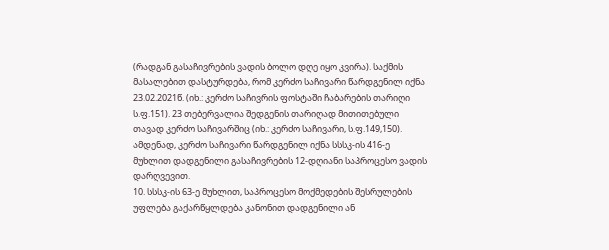(რადგან გასაჩივრების ვადის ბოლო დღე იყო კვირა). საქმის მასალებით დასტურდება, რომ კერძო საჩივარი წარდგენილ იქნა 23.02.2021წ. (იხ.: კერძო საჩივრის ფოსტაში ჩაბარების თარიღი ს.ფ.151). 23 თებერვალია შედგენის თარიღად მითითებული თავად კერძო საჩივარშიც (იხ.: კერძო საჩივარი, ს.ფ.149,150). ამდენად, კერძო საჩივარი წარდგენილ იქნა სსსკ-ის 416-ე მუხლით დადგენილი გასაჩივრების 12-დღიანი საპროცესო ვადის დარღვევით.
10. სსსკ-ის 63-ე მუხლით, საპროცესო მოქმედების შესრულების უფლება გაქარწყლდება კანონით დადგენილი ან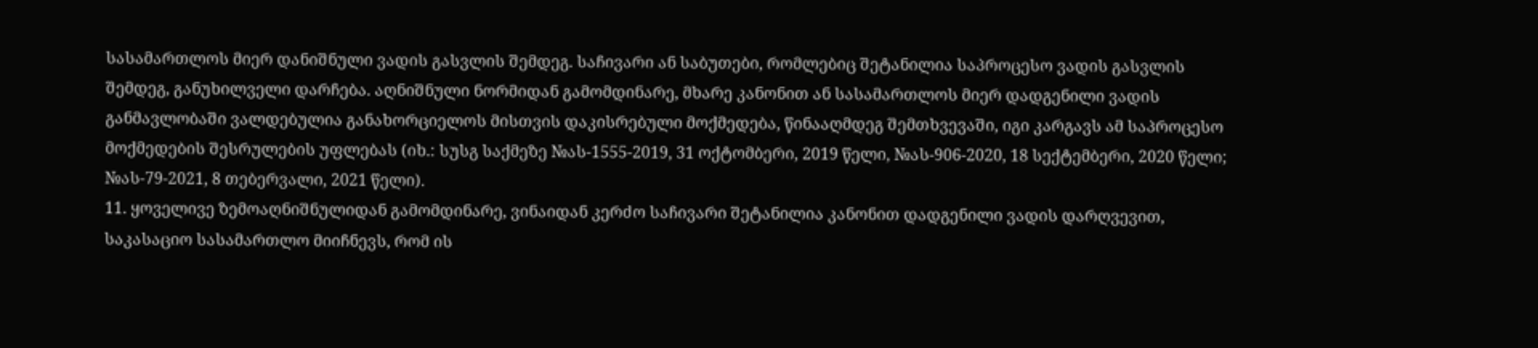სასამართლოს მიერ დანიშნული ვადის გასვლის შემდეგ. საჩივარი ან საბუთები, რომლებიც შეტანილია საპროცესო ვადის გასვლის შემდეგ, განუხილველი დარჩება. აღნიშნული ნორმიდან გამომდინარე, მხარე კანონით ან სასამართლოს მიერ დადგენილი ვადის განმავლობაში ვალდებულია განახორციელოს მისთვის დაკისრებული მოქმედება, წინააღმდეგ შემთხვევაში, იგი კარგავს ამ საპროცესო მოქმედების შესრულების უფლებას (იხ.: სუსგ საქმეზე №ას-1555-2019, 31 ოქტომბერი, 2019 წელი, №ას-906-2020, 18 სექტემბერი, 2020 წელი; №ას-79-2021, 8 თებერვალი, 2021 წელი).
11. ყოველივე ზემოაღნიშნულიდან გამომდინარე, ვინაიდან კერძო საჩივარი შეტანილია კანონით დადგენილი ვადის დარღვევით, საკასაციო სასამართლო მიიჩნევს, რომ ის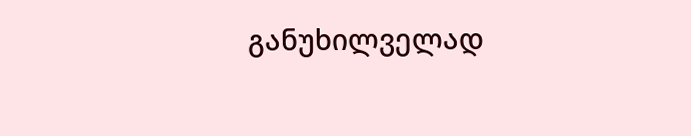განუხილველად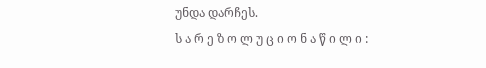უნდა დარჩეს.
ს ა რ ე ზ ო ლ უ ც ი ო ნ ა წ ი ლ ი :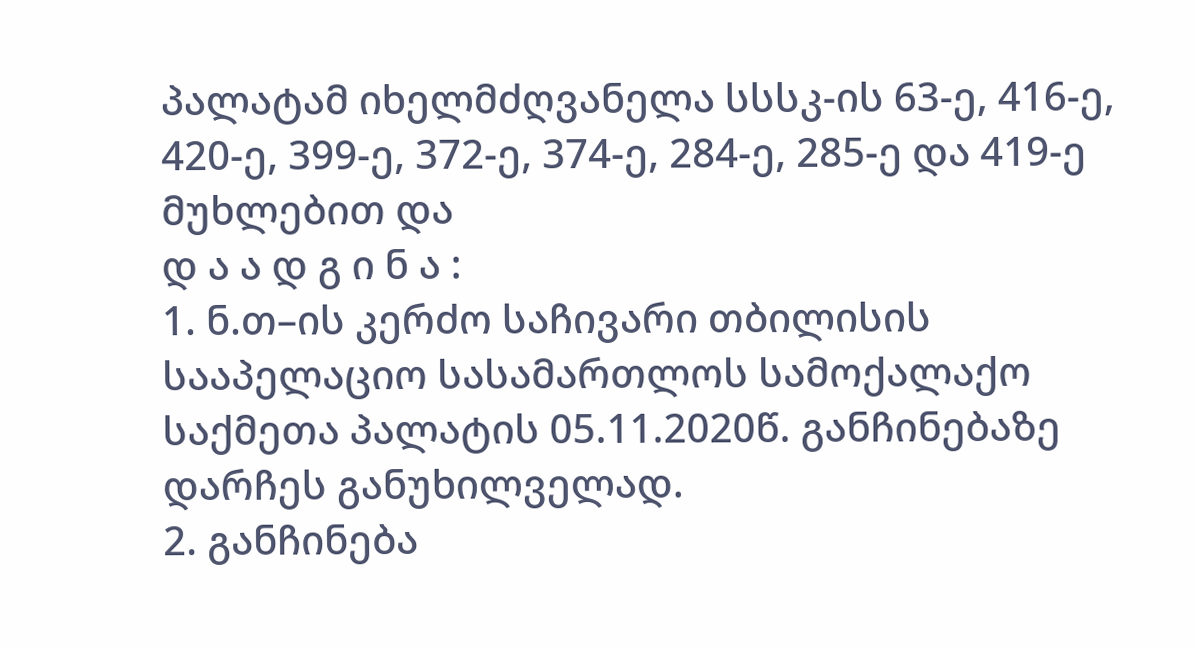პალატამ იხელმძღვანელა სსსკ-ის 63-ე, 416-ე, 420-ე, 399-ე, 372-ე, 374-ე, 284-ე, 285-ე და 419-ე მუხლებით და
დ ა ა დ გ ი ნ ა :
1. ნ.თ–ის კერძო საჩივარი თბილისის სააპელაციო სასამართლოს სამოქალაქო საქმეთა პალატის 05.11.2020წ. განჩინებაზე დარჩეს განუხილველად.
2. განჩინება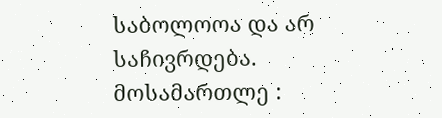საბოლოოა და არ საჩივრდება.
მოსამართლე :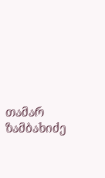თამარ ზამბახიძე